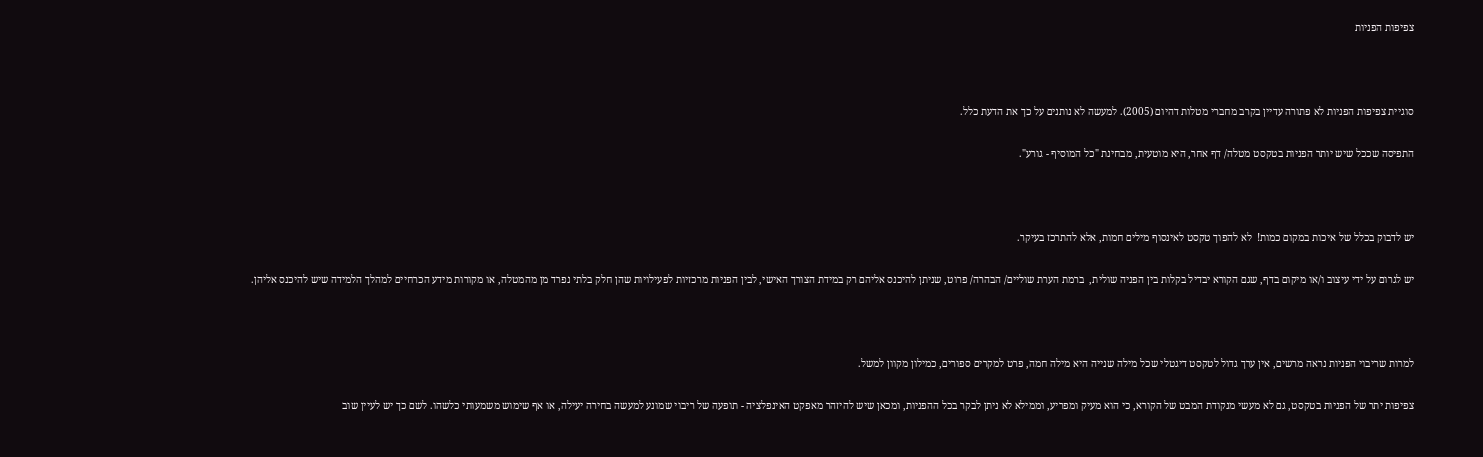צפיפות הפניות



סוגיית צפיפות הפניות לא פתורה עדיין בקרב מחברי מטלות דהיום (2005). למעשה לא נותנים על כך את הדעת כלל.

התפיסה שככל שיש יותר הפניות בטקסט מטלה/ דף אחר, היא מוטעית, מבחינת "כל המוסיף - גורע".



יש לדבוק בכלל של איכות במקום כמות!  לא להפוך טקסט לאינסוף מילים חמות, אלא להתרכז בעיקר.

יש לגרום על ידי עיצוב ו/או מיקום בדף, שגם הקורא יבדיל בקלות בין הפניה שולית,  ברמת הערת שוליים/ הבהרה/ פרוט, שניתן להיכנס אליהם רק במידת הצורך האישי, לבין הפניות מרכזיות לפעילויות שהן חלק בלתי נפרד מן מהמטלה, או מקורות מידע הכרחיים למהלך הלמידה שיש להיכנס אליהן.



למרות שריבוי הפניות נראה מרשים, אין ערך גדול לטקסט דיגטלי שכל מילה שנייה היא מילה חמה, פרט למקרים ספורים, כמילון מקוון למשל.

צפיפות יתר של הפניות בטקסט, גם לא מעשי מנקודת המבט של הקורא, כי הוא מעיק ומפריע, וממילא לא ניתן לבקר בכל ההפניות, ומכאן שיש להיזהר מאפקט האינפלציה - תופעה של ריבוי שמונע למעשה בחירה יעילה, או אף שימוש משמעותי כלשהו. לשם כך יש לעיין שוב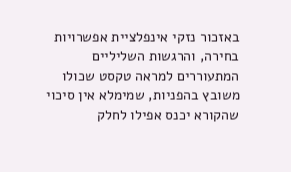באזכור נזקי אינפלציית אפשרויות בחירה, והרגשות השליליים המתעוררים למראה טקסט שכולו משובץ בהפניות, שמימלא אין סיכוי שהקורא יכנס אפילו לחלק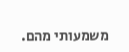משמעותי מהם.